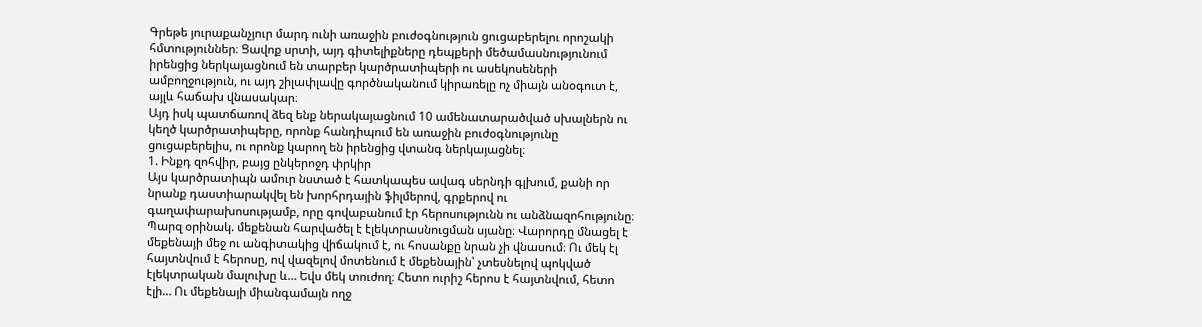Գրեթե յուրաքանչյուր մարդ ունի առաջին բուժօգնություն ցուցաբերելու որոշակի հմտություններ։ Ցավոք սրտի, այդ գիտելիքները դեպքերի մեծամասնությունում իրենցից ներկայացնում են տարբեր կարծրատիպերի ու ասեկոսեների ամբողջություն, ու այդ շիլափլավը գործնականում կիրառելը ոչ միայն անօգուտ է, այլև հաճախ վնասակար։
Այդ իսկ պատճառով ձեզ ենք ներակայացնում 10 ամենատարածված սխալներն ու կեղծ կարծրատիպերը, որոնք հանդիպում են առաջին բուժօգնությունը ցուցաբերելիս, ու որոնք կարող են իրենցից վտանգ ներկայացնել։
1. Ինքդ զոհվիր, բայց ընկերոջդ փրկիր
Այս կարծրատիպն ամուր նստած է հատկապես ավագ սերնդի գլխում, քանի որ նրանք դաստիարակվել են խորհրդային ֆիլմերով, գրքերով ու գաղափարախոսությամբ, որը գովաբանում էր հերոսությունն ու անձնազոհությունը։
Պարզ օրինակ. մեքենան հարվածել է էլեկտրասնուցման սյանը։ Վարորդը մնացել է մեքենայի մեջ ու անգիտակից վիճակում է, ու հոսանքը նրան չի վնասում։ Ու մեկ էլ հայտնվում է հերոսը, ով վազելով մոտենում է մեքենային՝ չտեսնելով պոկված էլեկտրական մալուխը և… Եվս մեկ տուժող։ Հետո ուրիշ հերոս է հայտնվում, հետո էլի… Ու մեքենայի միանգամայն ողջ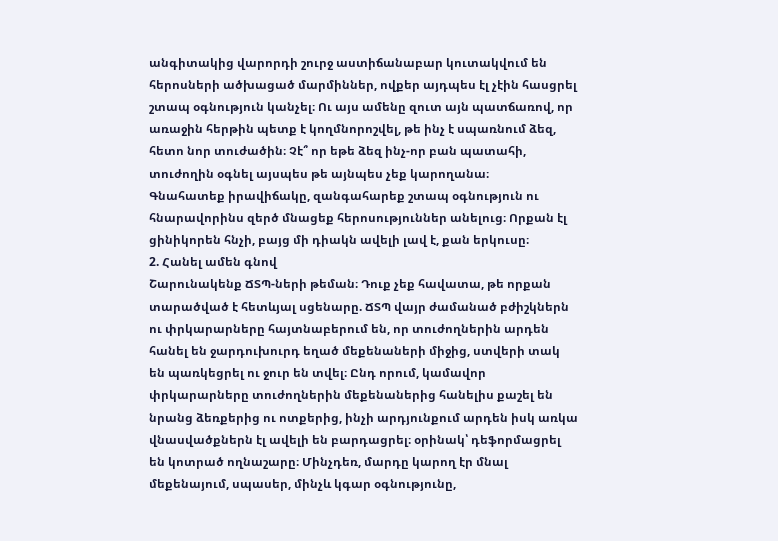անգիտակից վարորդի շուրջ աստիճանաբար կուտակվում են հերոսների ածխացած մարմիններ, ովքեր այդպես էլ չէին հասցրել շտապ օգնություն կանչել։ Ու այս ամենը զուտ այն պատճառով, որ առաջին հերթին պետք է կողմնորոշվել, թե ինչ է սպառնում ձեզ, հետո նոր տուժածին։ Չէ՞ որ եթե ձեզ ինչ-որ բան պատահի, տուժողին օգնել այսպես թե այնպես չեք կարողանա։
Գնահատեք իրավիճակը, զանգահարեք շտապ օգնություն ու հնարավորինս զերծ մնացեք հերոսություններ անելուց։ Որքան էլ ցինիկորեն հնչի, բայց մի դիակն ավելի լավ է, քան երկուսը։
2. Հանել ամեն գնով
Շարունակենք ՃՏՊ-ների թեման։ Դուք չեք հավատա, թե որքան տարածված է հետևյալ սցենարը. ՃՏՊ վայր ժամանած բժիշկներն ու փրկարարները հայտնաբերում են, որ տուժողներին արդեն հանել են ջարդուխուրդ եղած մեքենաների միջից, ստվերի տակ են պառկեցրել ու ջուր են տվել։ Ընդ որում, կամավոր փրկարարները տուժողներին մեքենաներից հանելիս քաշել են նրանց ձեռքերից ու ոտքերից, ինչի արդյունքում արդեն իսկ առկա վնասվածքներն էլ ավելի են բարդացրել։ օրինակ՝ դեֆորմացրել են կոտրած ողնաշարը։ Մինչդեռ, մարդը կարող էր մնալ մեքենայում, սպասեր, մինչև կգար օգնությունը,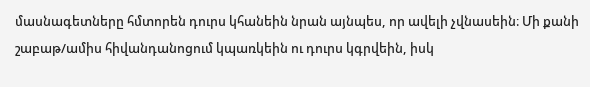մասնագետները հմտորեն դուրս կհանեին նրան այնպես, որ ավելի չվնասեին։ Մի քանի շաբաթ/ամիս հիվանդանոցում կպառկեին ու դուրս կգրվեին, իսկ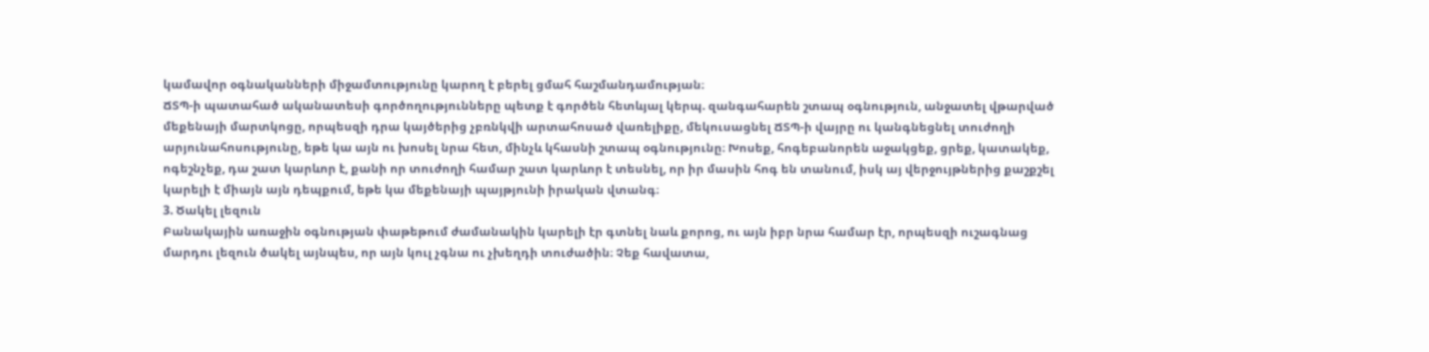կամավոր օգնականների միջամտությունը կարող է բերել ցմահ հաշմանդամության։
ՃՏՊ-ի պատահած ականատեսի գործողությունները պետք է գործեն հետևյալ կերպ. զանգահարեն շտապ օգնություն, անջատել վթարված մեքենայի մարտկոցը, որպեսզի դրա կայծերից չբռնկվի արտահոսած վառելիքը, մեկուսացնել ՃՏՊ-ի վայրը ու կանգնեցնել տուժողի արյունահոսությունը, եթե կա այն ու խոսել նրա հետ, մինչև կհասնի շտապ օգնությունը։ Խոսեք, հոգեբանորեն աջակցեք, ցրեք, կատակեք, ոգեշնչեք, դա շատ կարևոր է, քանի որ տուժողի համար շատ կարևոր է տեսնել, որ իր մասին հոգ են տանում, իսկ այ վերջույթներից քաշքշել կարելի է միայն այն դեպքում, եթե կա մեքենայի պայթյունի իրական վտանգ։
3. Ծակել լեզուն
Բանակային առաջին օգնության փաթեթում ժամանակին կարելի էր գտնել նաև քորոց, ու այն իբր նրա համար էր, որպեսզի ուշագնաց մարդու լեզուն ծակել այնպես, որ այն կուլ չգնա ու չխեղդի տուժածին։ Չեք հավատա,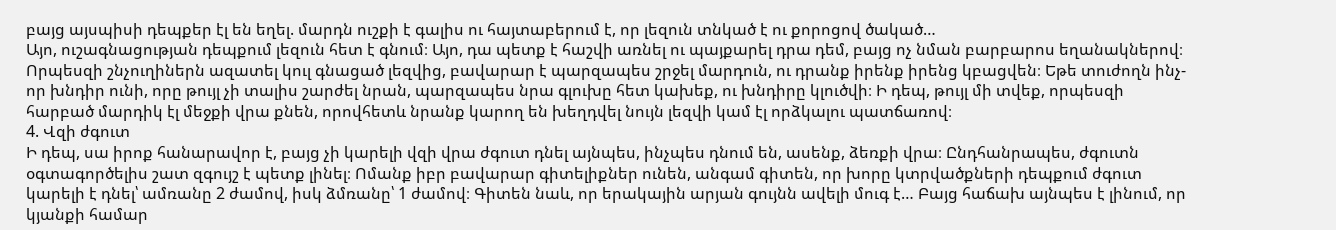բայց այսպիսի դեպքեր էլ են եղել. մարդն ուշքի է գալիս ու հայտաբերում է, որ լեզուն տնկած է ու քորոցով ծակած…
Այո, ուշագնացության դեպքում լեզուն հետ է գնում։ Այո, դա պետք է հաշվի առնել ու պայքարել դրա դեմ, բայց ոչ նման բարբարոս եղանակներով։ Որպեսզի շնչուղիներն ազատել կուլ գնացած լեզվից, բավարար է պարզապես շրջել մարդուն, ու դրանք իրենք իրենց կբացվեն։ Եթե տուժողն ինչ-որ խնդիր ունի, որը թույլ չի տալիս շարժել նրան, պարզապես նրա գլուխը հետ կախեք, ու խնդիրը կլուծվի։ Ի դեպ, թույլ մի տվեք, որպեսզի հարբած մարդիկ էլ մեջքի վրա քնեն, որովհետև նրանք կարող են խեղդվել նույն լեզվի կամ էլ որձկալու պատճառով։
4. Վզի ժգուտ
Ի դեպ, սա իրոք հանարավոր է, բայց չի կարելի վզի վրա ժգուտ դնել այնպես, ինչպես դնում են, ասենք, ձեռքի վրա։ Ընդհանրապես, ժգուտն օգտագործելիս շատ զգույշ է պետք լինել։ Ոմանք իբր բավարար գիտելիքներ ունեն, անգամ գիտեն, որ խորը կտրվածքների դեպքում ժգուտ կարելի է դնել՝ ամռանը 2 ժամով, իսկ ձմռանը՝ 1 ժամով։ Գիտեն նաև, որ երակային արյան գույնն ավելի մուգ է… Բայց հաճախ այնպես է լինում, որ կյանքի համար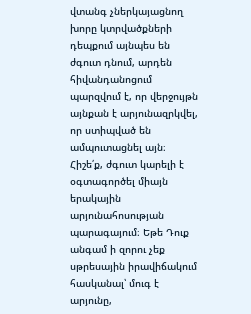վտանգ չներկայացնող խորը կտրվածքների դեպքում այնպես են ժգուտ դնում, արդեն հիվանդանոցում պարզվում է, որ վերջույթն այնքան է արյունազրկվել, որ ստիպված են ամպուտացնել այն։
Հիշե՛ք, ժգուտ կարելի է օգտագործել միայն երակային արյունահոսության պարագայում։ Եթե Դուք անգամ ի զորու չեք սթրեսային իրավիճակում հասկանալ՝ մուգ է արյունը,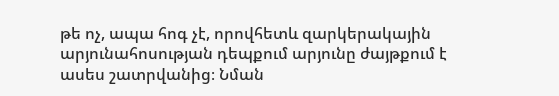թե ոչ, ապա հոգ չէ, որովհետև զարկերակային արյունահոսության դեպքում արյունը ժայթքում է ասես շատրվանից։ Նման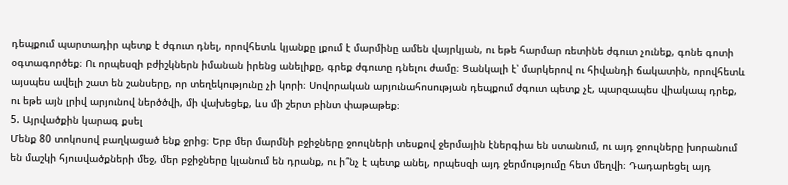դեպքում պարտադիր պետք է ժգուտ դնել, որովհետև կյանքը լքում է մարմինը ամեն վայրկյան, ու եթե հարմար ռետինե ժգուտ չունեք, գոնե գոտի օգտագործեք։ Ու որպեսզի բժիշկներն իմանան իրենց անելիքը, գրեք ժգուտը դնելու ժամը։ Ցանկալի է՝ մարկերով ու հիվանդի ճակատին, որովհետև այսպես ավելի շատ են շանսերը, որ տեղեկությունը չի կորի։ Սովորական արյունահոսության դեպքում ժգուտ պետք չէ, պարզապես վիակապ դրեք, ու եթե այն լրիվ արյունով ներծծվի, մի վախեցեք, ևս մի շերտ բինտ փաթաթեք։
5. Այրվածքին կարագ քսել
Մենք 80 տոկոսով բաղկացած ենք ջրից։ Երբ մեր մարմնի բջիջները ջոուլների տեսքով ջերմային էներգիա են ստանում, ու այդ ջոուլները խորանում են մաշկի հյուսվածքների մեջ, մեր բջիջները կլանում են դրանք, ու ի՞նչ է պետք անել, որպեսզի այդ ջերմությումը հետ մեղվի։ Դադարեցել այդ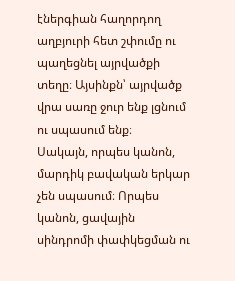էներգիան հաղորդող աղբյուրի հետ շփումը ու պաղեցնել այրվածքի տեղը։ Այսինքն՝ այրվածք վրա սառը ջուր ենք լցնում ու սպասում ենք։
Սակայն, որպես կանոն, մարդիկ բավական երկար չեն սպասում։ Որպես կանոն, ցավային սինդրոմի փափկեցման ու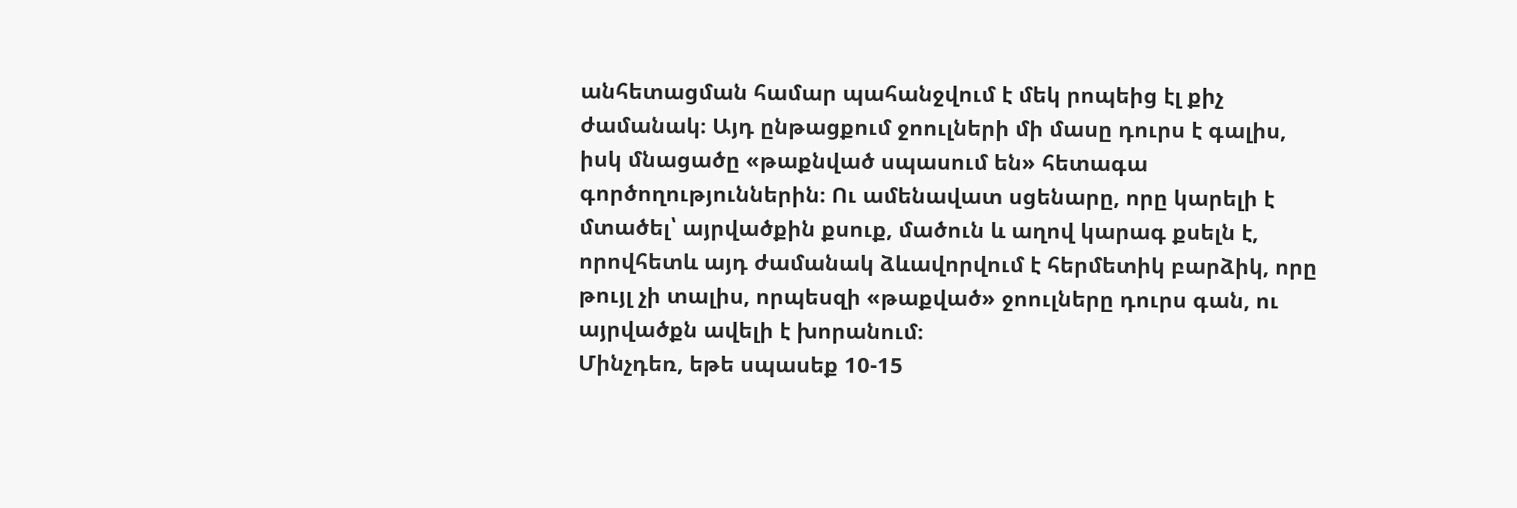անհետացման համար պահանջվում է մեկ րոպեից էլ քիչ ժամանակ։ Այդ ընթացքում ջոուլների մի մասը դուրս է գալիս, իսկ մնացածը «թաքնված սպասում են» հետագա գործողություններին։ Ու ամենավատ սցենարը, որը կարելի է մտածել՝ այրվածքին քսուք, մածուն և աղով կարագ քսելն է, որովհետև այդ ժամանակ ձևավորվում է հերմետիկ բարձիկ, որը թույլ չի տալիս, որպեսզի «թաքված» ջոուլները դուրս գան, ու այրվածքն ավելի է խորանում։
Մինչդեռ, եթե սպասեք 10-15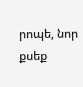րոպե, նոր քսեք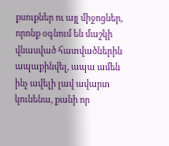քսուքներ ու այլ միջոցներ, որոնք օգնում են մաշկի վնասված հատվածներին ապաքինվել, ապա ամեն ինչ ավելի լավ ավարտ կունենա, քանի որ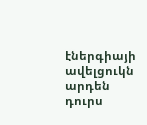էներգիայի ավելցուկն արդեն դուրս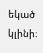եկած կլինի։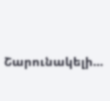Շարունակելի…